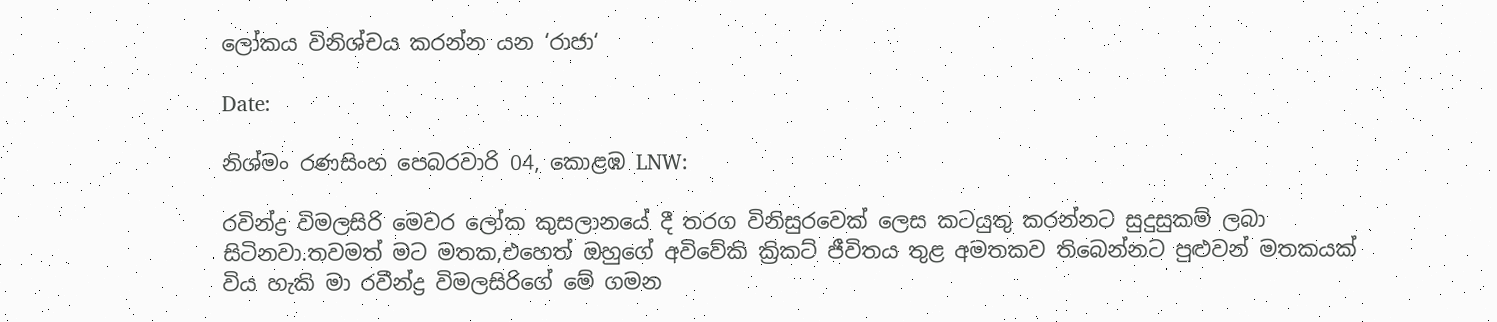ලෝකය විනිශ්චය කරන්න යන ‘රාජා‘

Date:

නිශ්මං රණසිංහ පෙබරවාරි 04, කොළඹ LNW:

රවින්ද්‍ර විමලසිරි මෙවර ලෝක කුසලානයේ දී තරග විනිසුරවෙක් ලෙස කටයුතු කරන්නට සුදුසුකම් ලබා සිටිනවා.තවමත් මට මතක,එහෙත් ඔහුගේ අවිවේකි ක්‍රිකට් ජීවිතය තුළ අමතකව තිබෙන්නට පුළුවන් මතකයක් විය හැකි මා රවීන්ද්‍ර විමලසිරිගේ මේ ගමන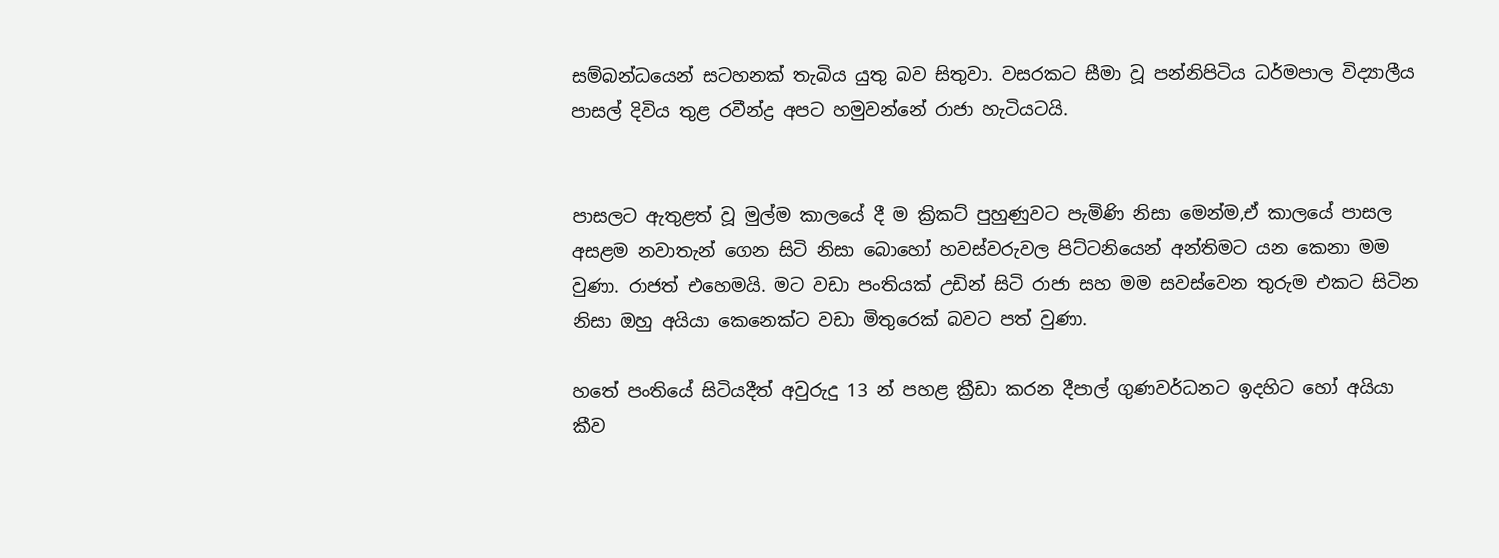සම්බන්ධයෙන් සටහනක් තැබිය යුතු බව සිතුවා. වසරකට සීමා වූ පන්නිපිටිය ධර්මපාල විද්‍යාලීය පාසල් දිවිය තුළ රවීන්ද්‍ර අපට හමුවන්නේ රාජා හැටියටයි.


පාසලට ඇතුළත් වූ මුල්ම කාලයේ දී ම ක්‍රිකට් පුහුණුවට පැමිණි නිසා මෙන්ම,ඒ කාලයේ පාසල අසළම නවාතැන් ගෙන සිටි නිසා බොහෝ හවස්වරුවල පිට්ටනියෙන් අන්තිමට යන කෙනා මම වුණා. රාජත් එහෙමයි. මට වඩා පංතියක් උඩින් සිටි රාජා සහ මම සවස්වෙන තුරුම එකට සිටින නිසා ඔහු අයියා කෙනෙක්ට වඩා මිතුරෙක් බවට පත් වුණා.

හතේ පංතියේ සිටියදීත් අවුරුදු 13 න් පහළ ක්‍රීඩා කරන දීපාල් ගුණවර්ධනට ඉදහිට හෝ අයියා කීව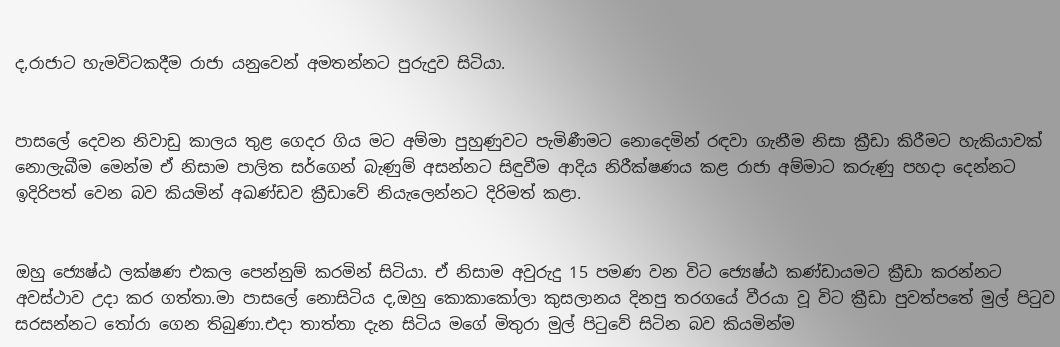ද,රාජාට හැමවිටකදීම රාජා යනුවෙන් අමතන්නට පුරුදුව සිටියා.


පාසලේ දෙවන නිවාඩු කාලය තුළ ගෙදර ගිය මට අම්මා පුහුණුවට පැමිණීමට නොදෙමින් රඳවා ගැනීම නිසා ක්‍රීඩා කිරීමට හැකියාවක් නොලැබීම මෙන්ම ඒ නිසාම පාලිත සර්ගෙන් බැණුම් අසන්නට සිඳුවීම ආදිය නිරීක්ෂණය කළ රාජා අම්මාට කරුණු පහදා දෙන්නට ඉදිරිපත් වෙන බව කියමින් අඛණ්ඩව ක්‍රීඩාවේ නියැලෙන්නට දිරිමත් කළා.


ඔහු ජ්‍යෙෂ්ඨ ලක්ෂණ එකල පෙන්නුම් කරමින් සිටියා. ඒ නිසාම අවුරුදු 15 පමණ වන විට ජ්‍යෙෂ්ඨ කණ්ඩායමට ක්‍රීඩා කරන්නට අවස්ථාව උදා කර ගත්තා.මා පාසලේ නොසිටිය ද,ඔහු කොකාකෝලා කුසලානය දිනපු තරගයේ වීරයා වූ විට ක්‍රීඩා පුවත්පතේ මුල් පිටුව සරසන්නට තෝරා ගෙන තිබුණා.එදා තාත්තා දැන සිටිය මගේ මිතුරා මුල් පිටුවේ සිටින බව කියමින්ම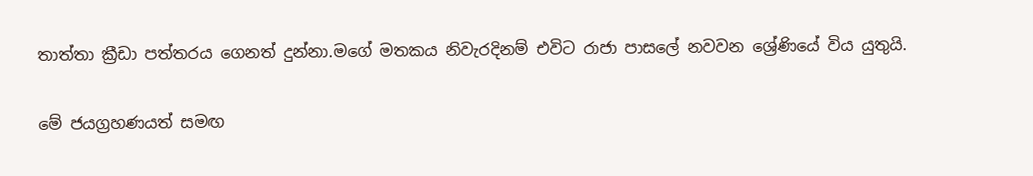තාත්තා ක්‍රීඩා පත්තරය ගෙනත් දුන්නා.මගේ මතකය නිවැරදිනම් එවිට රාජා පාසලේ නවවන ශ්‍රේණියේ විය යුතුයි.


මේ ජයග්‍රහණයත් සමඟ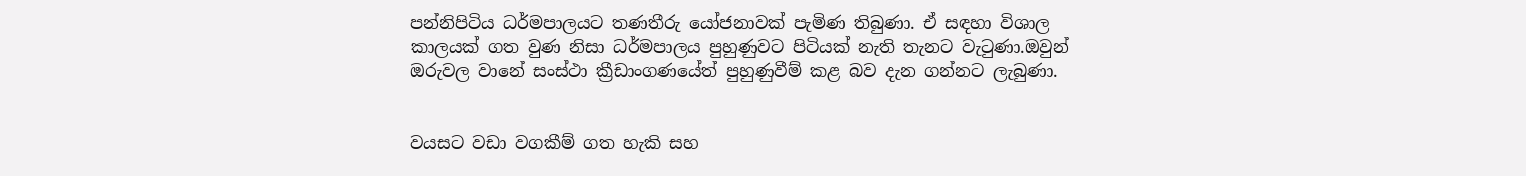පන්නිපිටිය ධර්මපාලයට තණතීරු යෝජනාවක් පැමිණ තිබුණා. ඒ සඳහා විශාල කාලයක් ගත වුණ නිසා ධර්මපාලය පුහුණුවට පිටියක් නැති තැනට වැටුණා.ඔවුන් ඔරුවල වානේ සංස්ථා ක්‍රීඩාංගණයේත් පුහුණුවීම් කළ බව දැන ගන්නට ලැබුණා.


වයසට වඩා වගකීම් ගත හැකි සහ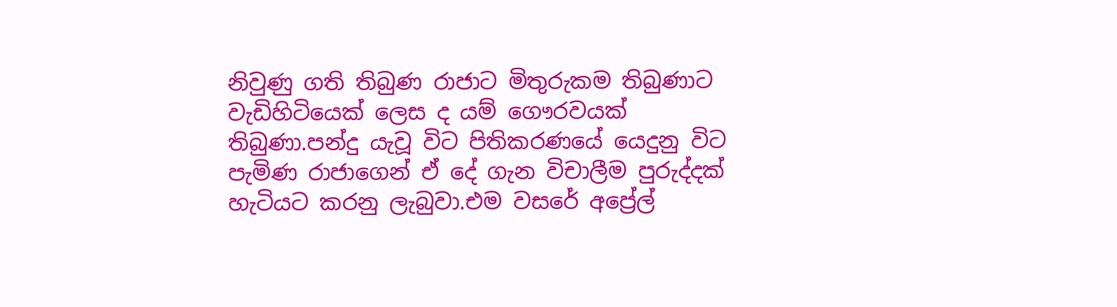නිවුණු ගති තිබුණ රාජාට මිතුරුකම තිබුණාට වැඩිහිටියෙක් ලෙස ද යම් ගෞරවයක් තිබුණා.පන්දු යැවූ විට පිතිකරණයේ යෙදුනු විට පැමිණ රාජාගෙන් ඒ දේ ගැන විචාලීම පුරුද්දක් හැටියට කරනු ලැබුවා.එම වසරේ අප්‍රේල්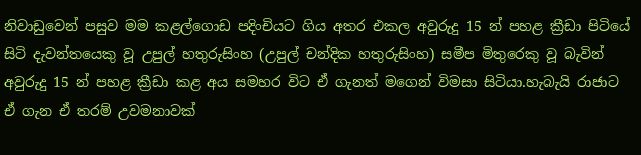නිවාඩුවෙන් පසුව මම කළල්ගොඩ පදිංචියට ගිය අතර එකල අවුරුදු 15 න් පහළ ක්‍රීඩා පිටියේ සිටි දැවන්තයෙකු වූ උපුල් හතුරුසිංහ (උපුල් චන්දික හතුරුසිංහ) සමීප මිතුරෙකු වූ බැවින් අවුරුදු 15 න් පහළ ක්‍රීඩා කළ අය සමහර විට ඒ ගැනත් මගෙන් විමසා සිටියා.හැබැයි රාජාට ඒ ගැන ඒ තරම් උවමනාවක්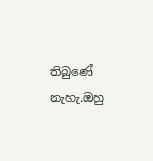තිබුණේ නැහැ.ඔහු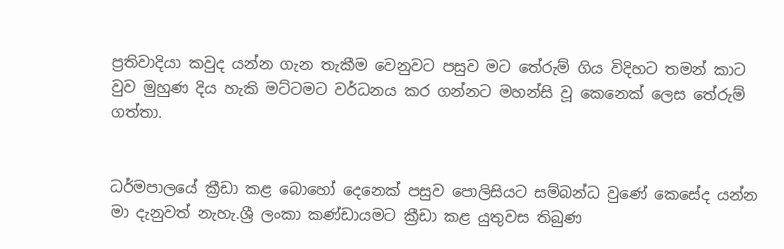ප්‍රතිවාදියා කවුද යන්න ගැන තැකීම වෙනුවට පසුව මට තේරුම් ගිය විදිහට තමන් කාට වුව මුහුණ දිය හැකි මට්ටමට වර්ධනය කර ගන්නට මහන්සි වූ කෙනෙක් ලෙස තේරුම් ගත්තා.


ධර්මපාලයේ ක්‍රීඩා කළ බොහෝ දෙනෙක් පසුව පොලිසියට සම්බන්ධ වුණේ කෙසේද යන්න මා දැනුවත් නැහැ.ශ්‍රී ලංකා කණ්ඩායමට ක්‍රීඩා කළ යුතුවස තිබුණ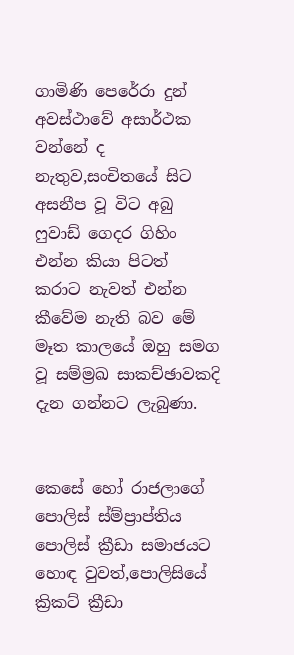ගාමිණි පෙරේරා දුන් අවස්ථාවේ අසාර්ථක වන්නේ ද නැතුව,සංචිතයේ සිට අසනීප වූ විට අබු ෆුවාඩ් ගෙදර ගිහිං එන්න කියා පිටත් කරාට නැවත් එන්න කීවේම නැති බව මේ මෑත කාලයේ ඔහු සමග වූ සම්ම්‍රඛ සාකච්ඡාවකදි දැන ගන්නට ලැබුණා.


කෙසේ හෝ රාජලාගේ පොලිස් ස්ම්ප්‍රාප්තිය පොලිස් ක්‍රීඩා සමාජයට හොඳ වුවත්,පොලිසියේ ක්‍රිකට් ක්‍රීඩා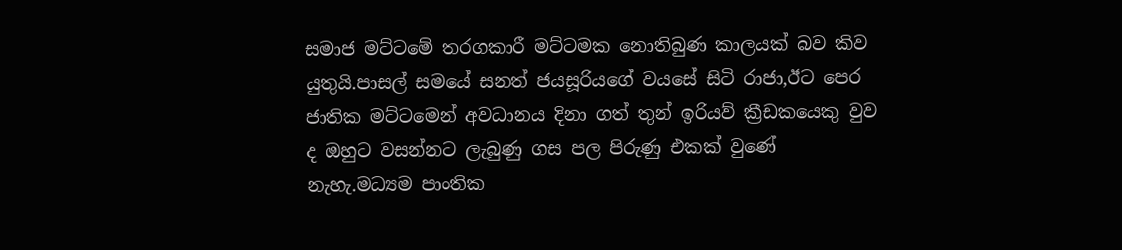සමාජ මට්ටමේ තරගකාරී මට්ටමක නොතිබුණ කාලයක් බව කිව යුතුයි.පාසල් සමයේ සනත් ජයසූරියගේ වයසේ සිටි රාජා,ඊට පෙර ජාතික මට්ටමෙන් අවධානය දිනා ගත් තුන් ඉරියව් ක්‍රීඩකයෙකු වුව ද ඔහුට වසන්නට ලැබුණු ගස පල පිරුණු එකක් වුණේ නැහැ.මධ්‍යම පාංතික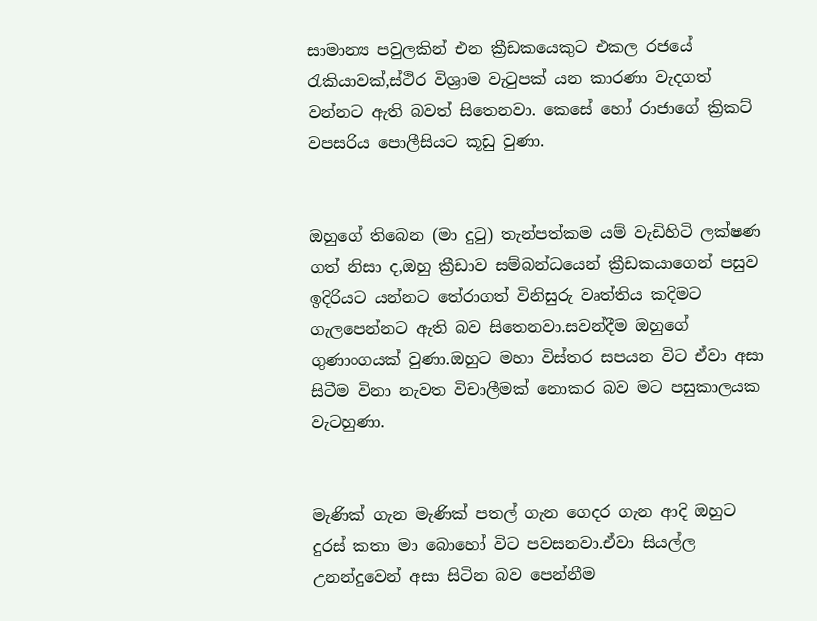සාමාන්‍ය පවුලකින් එන ක්‍රීඩකයෙකුට එකල රජයේ රැකියාවක්,ස්ථිර විශ්‍රාම වැටුපක් යන කාරණා වැදගත් වන්නට ඇති බවත් සිතෙනවා. කෙසේ හෝ රාජාගේ ක්‍රිකට් වපසරිය පොලීසියට කූඩු වුණා.


ඔහුගේ තිබෙන (මා දුටු) තැන්පත්කම යම් වැඩිහිටි ලක්ෂණ ගත් නිසා ද,ඔහු ක්‍රීඩාව සම්බන්ධයෙන් ක්‍රීඩකයාගෙන් පසුව ඉදිරියට යන්නට තේරාගත් විනිසුරු වෘත්තිය කදිමට ගැලපෙන්නට ඇති බව සිතෙනවා.සවන්දීම ඔහුගේ ගුණාංගයක් වුණා.ඔහුට මහා විස්තර සපයන විට ඒවා අසා සිටීම විනා නැවත විචාලීමක් නොකර බව මට පසුකාලයක වැටහුණා.


මැණික් ගැන මැණික් පතල් ගැන ගෙදර ගැන ආදි ඔහුට දුරස් කතා මා බොහෝ විට පවසනවා.ඒවා සියල්ල උනන්දුවෙන් අසා සිටින බව පෙන්නීම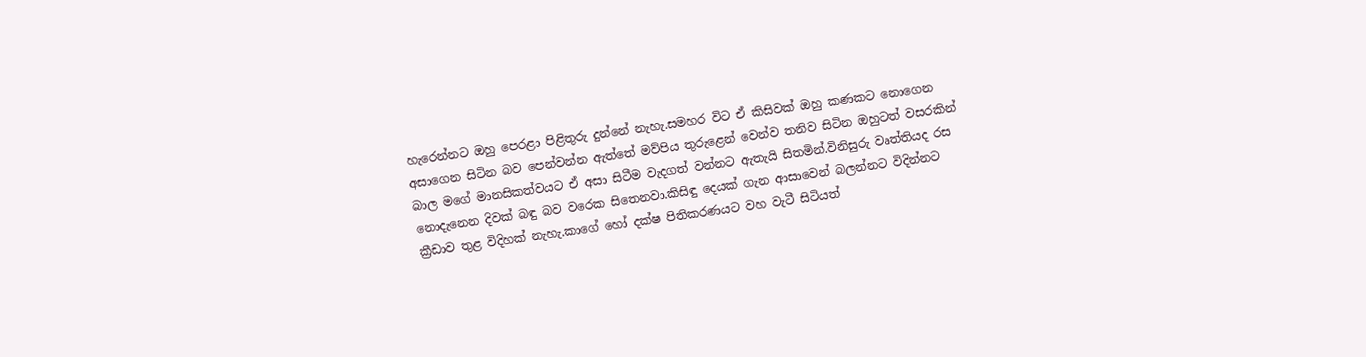හැරෙන්නට ඔහු පෙරළා පිළිතුරු දුන්නේ නැහැ.සමහර විට ඒ කිසිවක් ඔහු කණකට නොගෙන අසාගෙන සිටින බව පෙන්වන්න ඇත්තේ මව්පිය තුරුළෙන් වෙන්ව තනිව සිටින ඔහුටත් වසරකින් බාල මගේ මානසිකත්වයට ඒ අසා සිටීම වැදගත් වන්නට ඇතැයි සිතමින්.විනිසුරු වෘත්තියද රස නොදැනෙන දිවක් බඳු බව වරෙක සිතෙනවා.කිසිඳු දෙයක් ගැන ආසාවෙන් බලන්නට විදින්නට ක්‍රීඩාව තුළ විදිහක් නැහැ.කාගේ හෝ දක්ෂ පිතිකරණයට වහ වැටී සිටියත්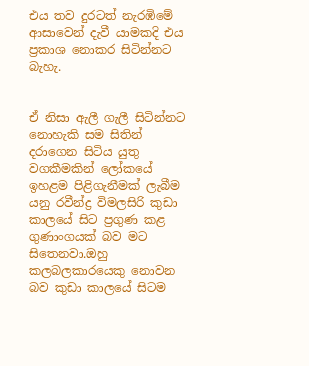එය තව දුරටත් නැරඹිමේ ආසාවෙන් දැවී යාමකදි එය ප්‍රකාශ නොකර සිටින්නට බැහැ.


ඒ නිසා ඇලී ගැලී සිටින්නට නොහැකි සම සිතින් දරාගෙන සිටිය යුතු වගකීමකින් ලෝකයේ ඉහළම පිළිගැනීමක් ලැබීම යනු රවීන්ද්‍ර විමලසිරි කුඩා කාලයේ සිට ප්‍රගුණ කළ ගුණාංගයක් බව මට සිතෙනවා.ඔහු කලබලකාරයෙකු නොවන බව කුඩා කාලයේ සිටම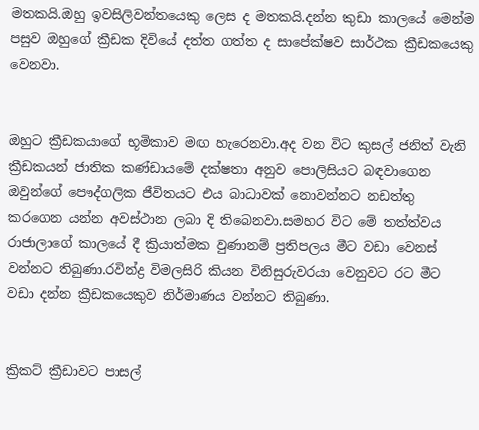මතකයි.ඔහු ඉවසිලිවන්තයෙකු ලෙස ද මතකයි.දන්න කුඩා කාලයේ මෙන්ම පසුව ඔහුගේ ක්‍රීඩක දිවියේ දත්ත ගත්ත ද සාපේක්ෂව සාර්ථක ක්‍රීඩකයෙකු වෙනවා.


ඔහුට ක්‍රීඩකයාගේ භූමිකාව මඟ හැරෙනවා.අද වන විට කුසල් ජනිත් වැනි ක්‍රීඩකයන් ජාතික කණ්ඩායමේ දක්ෂතා අනුව පොලිසියට බඳවාගෙන ඔවුන්ගේ පෞද්ගලික ජීවිතයට එය බාධාවක් නොවන්නට නඩත්තු කරගෙන යන්න අවස්ථාන ලබා දි තිබෙනවා.සමහර විට මේ තත්ත්වය රාජාලාගේ කාලයේ දී ක්‍රියාත්මක වුණානම් ප්‍රතිපලය මීට වඩා වෙනස් වන්නට තිබුණා.රවින්ද්‍ර විමලසිරි කියන විනිසුරුවරයා වෙනුවට රට මීට වඩා දන්න ක්‍රීඩකයෙකුව නිර්මාණය වන්නට තිබුණා.


ක්‍රිකට් ක්‍රීඩාවට පාසල්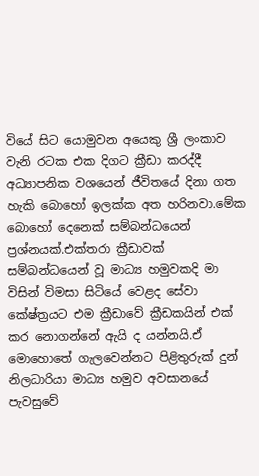වියේ සිට යොමුවන අයෙකු ශ්‍රී ලංකාව වැනි රටක එක දිගට ක්‍රීඩා කරද්දී අධ්‍යාපනික වශයෙන් ජීවිතයේ දිනා ගත හැකි බොහෝ ඉලක්ක අත හරිනවා.මේක බොහෝ දෙනෙක් සම්බන්ධයෙන් ප්‍රශ්නයක්.එක්තරා ක්‍රීඩාවක් සම්බන්ධයෙන් වූ මාධ්‍ය හමුවකදි මා විසින් විමසා සිටියේ වෙළද සේවා කේෂ්ත්‍රයට එම ක්‍රීඩාවේ ක්‍රීඩකයින් එක් කර නොගන්නේ ඇයි ද යන්නයි.ඒ මොහොතේ ගැලවෙන්නට පිළිතුරුක් දුන් නිලධාරියා මාධ්‍ය හමුව අවසානයේ පැවසුවේ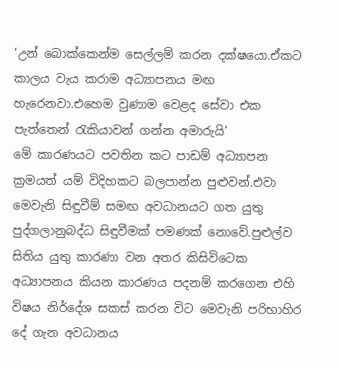‘උන් බොක්කෙන්ම සෙල්ලම් කරන දක්ෂයො.ඒකට කාලය වැය කරාම අධ්‍යාපනය මඟ හැරෙනවා.එහෙම වුණාම වෙළද සේවා එක පැත්තෙන් රැකියාවන් ගන්න අමාරුයි‘
මේ කාරණයට පවතින කට පාඩම් අධ්‍යාපන ක්‍රමයත් යම් විදිහකට බලපාන්න පුළුවන්.එවා මෙවැනි සිඳුවීම් සමඟ අවධානයට ගත යුතු පුද්ගලානුබද්ධ සිඳුවීමක් පමණක් නොවේ.පුළුල්ව සිතිය යුතු කාරණා වන අතර කිසිවිටෙක අධ්‍යාපනය කියන කාරණය පදනම් කරගෙන එහි විෂය නිර්දේශ සකස් කරන විට මෙවැනි පරිභාහිර දේ ගැන අවධානය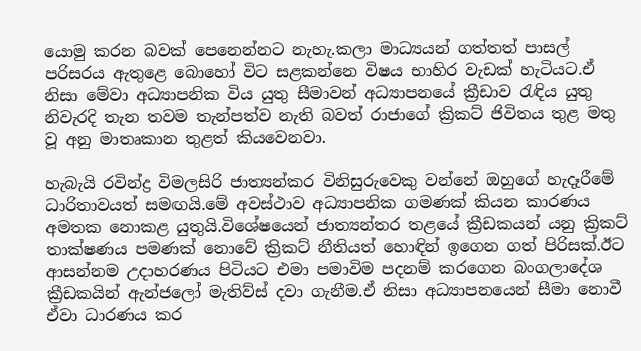යොමු කරන බවක් පෙනෙන්නට නැහැ.කලා මාධ්‍යයන් ගත්තත් පාසල් පරිසරය ඇතුළෙ බොහෝ විට සළකන්නෙ විෂය භාහිර වැඩක් හැටියට.ඒ නිසා මේවා අධ්‍යාපනික විය යුතු සීමාවන් අධ්‍යාපනයේ ක්‍රීඩාව රැඳිය යුතු නිවැරදි තැන තවම තැන්පත්ව නැති බවත් රාජාගේ ක්‍රිකට් ජිවිතය තුළ මතු වූ අනු මාතෘකාන තුළත් කියවෙනවා.

හැබැයි රවින්ද්‍ර විමලසිරි ජාත්‍යන්කර විනිසුරුවෙකු වන්නේ ඔහුගේ හැදෑරීමේ ධාරිතාවයත් සමඟයි.මේ අවස්ථාව අධ්‍යාපනික ගමණක් කියන කාරණය අමතක නොකළ යුතුයි.විශේෂයෙන් ජාත්‍යන්තර තළයේ ක්‍රීඩකයන් යනු ක්‍රිකට් තාක්ෂණය පමණක් නොවේ ක්‍රිකට් නීතියත් හොඳින් ඉගෙන ගත් පිරිසක්.ඊට ආසන්නම උදාහරණය පිටියට එමා පමාවිම පදනම් කරගෙන බංගලාදේශ ක්‍රීඩකයින් ඇන්ජලෝ මැතිව්ස් දවා ගැනීම.ඒ නිසා අධ්‍යාපනයෙන් සීමා නොවී ඒවා ධාරණය කර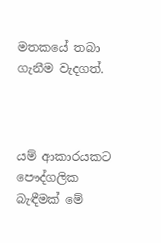මතකයේ තබා ගැනීම වැදගත්.



යම් ආකාරයකට පෞද්ගලික බැඳීමක් මේ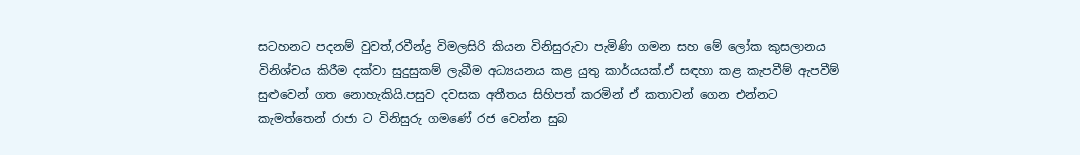සටහනට පදනම් වුවත්,රවීන්ද්‍ර විමලසිරි කියන විනිසුරුවා පැමිණි ගමන සහ මේ ලෝක කුසලානය විනිශ්චය කිරීම දක්වා සුදුසුකම් ලැබීම අධ්‍යයනය කළ යුතු කාර්යයක්.ඒ සඳහා කළ කැපවීම් ඇපවීම් සුළුවෙන් ගත නොහැකියි.පසුව දවසක අතීතය සිහිපත් කරමින් ඒ කතාවන් ගෙන එන්නට කැමත්තෙන් රාජා ට විනිසුරු ගමණේ රජ වෙන්න සුබ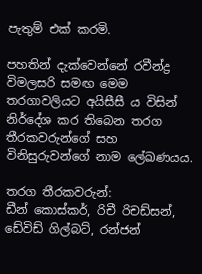පැතුම් එක් කරමි.

පහතින් දැක්වෙන්නේ රවීන්ද්‍ර විමලසරි සමඟ මෙම තරගාවලියට අයිසීසී ය විසින් නිර්දේශ කර තිබෙන තරග තීරකවරුන්ගේ සහ විනිසුරුවන්ගේ නාම ලේඛණයය.

තරග තීරකවරුන්:
ඩීන් කොස්කර්, රිචී රිචඩ්සන්, ඩේවිඩ් ගිල්බට්, රන්ජන්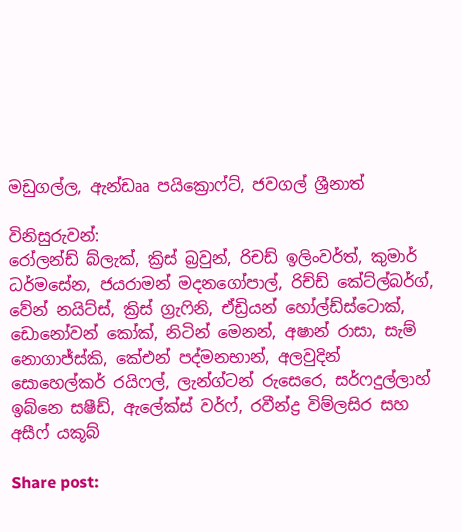මඩුගල්ල, ඇන්ඩෲ පයික්‍රොෆ්ට්, ජවගල් ශ්‍රීනාත්

විනිසුරුවන්:
රෝලන්ඩ් බ්ලැක්, ක්‍රිස් බ්‍රවුන්, රිචඩ් ඉලිංවර්ත්, කුමාර් ධර්මසේන, ජයරාමන් මදනගෝපාල්, රිච්ඩ් කේට්ල්බර්ග්, වේන් නයිට්ස්, ක්‍රිස් ග්‍රැෆිනි, ඒඩ්‍රියන් හෝල්ඩ්ස්ටොක්, ඩොනෝවන් කෝක්, නිටින් මෙනන්, අෂාන් රාසා, සැම් නොගාජ්ස්කි, කේඑන් පද්මනභාන්, අලවුදින් සොහෙල්කර් රයිෆල්, ලැන්ග්ටන් රුසෙරෙ, සර්ෆදුල්ලාහ් ඉබ්නෙ සෂීඩ්, ඇලේක්ස් වර්ෆ්, රවීන්ද්‍ර විම්ලසිර සහ අසීෆ් යකූබ්

Share post: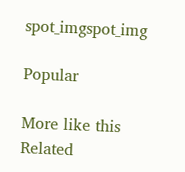spot_imgspot_img

Popular

More like this
Related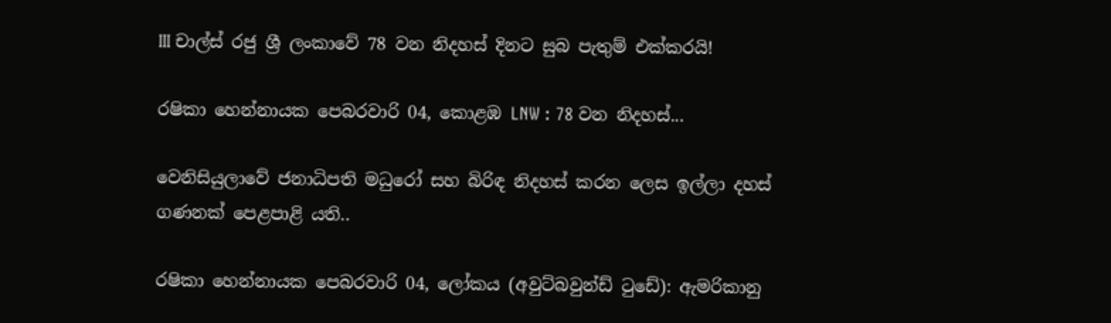III චාල්ස් රජු ශ්‍රී ලංකාවේ 78 වන නිදහස් දිනට සුබ පැතුම් එක්කරයි!

රෂිකා හෙන්නායක පෙබරවාරි 04, කොළඹ LNW : 78 වන නිදහස්...

වෙනිසියුලාවේ ජනාධිපති මධුරෝ සහ බිරිඳ නිදහස් කරන ලෙස ඉල්ලා දහස් ගණනක් පෙළපාළි යති..

රෂිකා හෙන්නායක පෙබරවාරි 04, ලෝකය (අවුට්බවුන්ඩ් ටුඩේ): ඇමරිකානු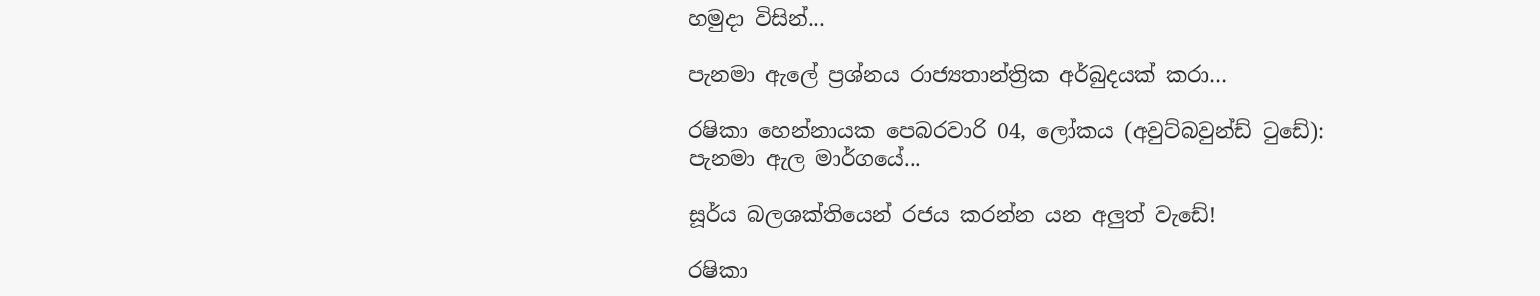හමුදා විසින්...

පැනමා ඇලේ ප්‍රශ්නය රාජ්‍යතාන්ත්‍රික අර්බුදයක් කරා…

රෂිකා හෙන්නායක පෙබරවාරි 04, ලෝකය (අවුට්බවුන්ඩ් ටුඩේ): පැනමා ඇල මාර්ගයේ...

සූර්ය බලශක්තියෙන් රජය කරන්න යන අලුත් වැඩේ!

රෂිකා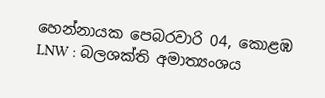හෙන්නායක පෙබරවාරි 04, කොළඹ LNW : බලශක්ති අමාත්‍යංශය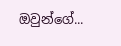ඔවුන්ගේ...